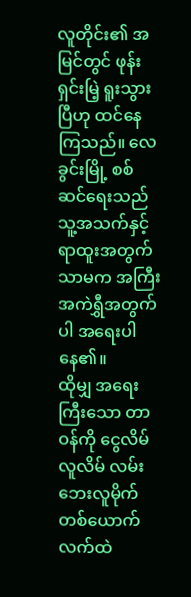လူတိုင်း၏ အမြင်တွင် ဖုန်းရှင်းမြဲ့ ရူးသွားပြီဟု ထင်နေကြသည်။ လေခွင်းမြို့ စစ်ဆင်ရေးသည် သူ့အသက်နှင့် ရာထူးအတွက်သာမက အကြီးအကဲရွှီအတွက်ပါ အရေးပါနေ၏။
ထိုမျှ အရေးကြီးသော တာဝန်ကို ငွေလိမ်လူလိမ် လမ်းဘေးလူမိုက် တစ်ယောက်လက်ထဲ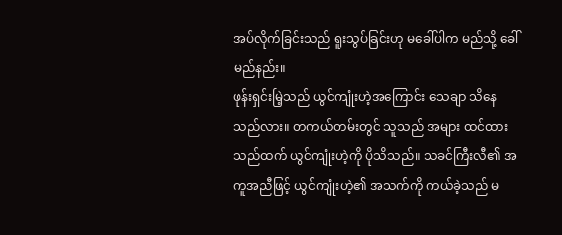အပ်လိုက်ခြင်းသည် ရူးသွပ်ခြင်းဟု မခေါ်ပါက မည်သို့ ခေါ်မည်နည်း။
ဖုန်းရှင်းမြဲ့သည် ယွင်ကျုံးဟဲ့အကြောင်း သေချာ သိနေသည်လား။ တကယ်တမ်းတွင် သူသည် အများ ထင်ထားသည်ထက် ယွင်ကျုံးဟဲ့ကို ပိုသိသည်။ သခင်ကြီးလီ၏ အကူအညီဖြင့် ယွင်ကျုံးဟဲ့၏ အသက်ကို ကယ်ခဲ့သည် မ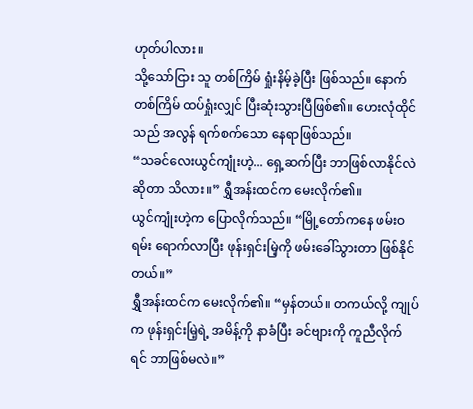ဟုတ်ပါလား။
သို့သော်ငြား သူ တစ်ကြိမ် ရှုံးနိမ့်ခဲ့ပြီး ဖြစ်သည်။ နောက်တစ်ကြိမ် ထပ်ရှုံးလျှင် ပြီးဆုံးသွားပြီဖြစ်၏။ ဟေးလုံထိုင်သည် အလွန် ရက်စက်သော နေရာဖြစ်သည်။
“သခင်လေးယွင်ကျုံးဟဲ့... ရှေ့ဆက်ပြီး ဘာဖြစ်လာနိုင်လဲဆိုတာ သိလား။” ရွှီအန်းထင်က မေးလိုက်၏။
ယွင်ကျုံးဟဲ့က ပြောလိုက်သည်။ “မြို့တော်ကနေ ဖမ်းဝရမ်း ရောက်လာပြီး ဖုန်းရှင်းမြဲ့ကို ဖမ်းခေါ်သွားတာ ဖြစ်နိုင်တယ်။”
ရွှီအန်းထင်က မေးလိုက်၏။ “မှန်တယ်။ တကယ်လို့ ကျုပ်က ဖုန်းရှင်းမြဲ့ရဲ့ အမိန့်ကို နာခံပြီး ခင်ဗျားကို ကူညီလိုက်ရင် ဘာဖြစ်မလဲ။”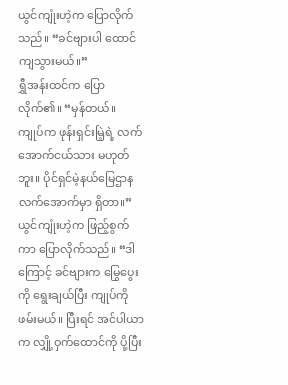ယွင်ကျုံးဟဲ့က ပြောလိုက်သည်။ “ခင်ဗျားပါ ထောင်ကျသွားမယ်။”
ရွှီအန်းထင်က ပြောလိုက်၏။ “မှန်တယ်။ ကျုပ်က ဖုန်းရှင်းမြဲ့ရဲ့ လက်အောက်ငယ်သား မဟုတ်ဘူး။ ပိုင်ရှင်မဲ့နယ်မြေဌာန လက်အောက်မှာ ရှိတာ။”
ယွင်ကျုံးဟဲ့က ဖြည့်စွက်ကာ ပြောလိုက်သည်။ “ဒါကြောင့် ခင်ဗျားက မြွေပွေးကို ရွေးချယ်ပြီး ကျုပ်ကို ဖမ်းမယ်။ ပြီးရင် အင်ပါယာက လျှို့ဝှက်ထောင်ကို ပို့ပြီး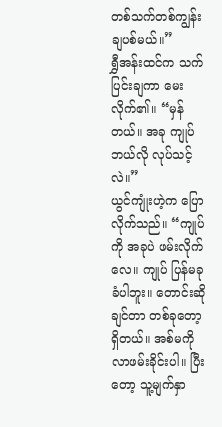တစ်သက်တစ်ကျွန်း ချပစ်မယ်။”
ရွှီအန်းထင်က သက်ပြင်းချကာ မေးလိုက်၏။ “မှန်တယ်။ အခု ကျုပ် ဘယ်လို လုပ်သင့်လဲ။”
ယွင်ကျုံးဟဲ့က ပြောလိုက်သည်။ “ကျုပ်ကို အခုပဲ ဖမ်းလိုက်လေ။ ကျုပ် ပြန်မခုခံပါဘူး။ တောင်းဆိုချင်တာ တစ်ခုတော့ ရှိတယ်။ အစ်မကို လာဖမ်းခိုင်းပါ။ ပြီးတော့ သူ့မျက်နှာ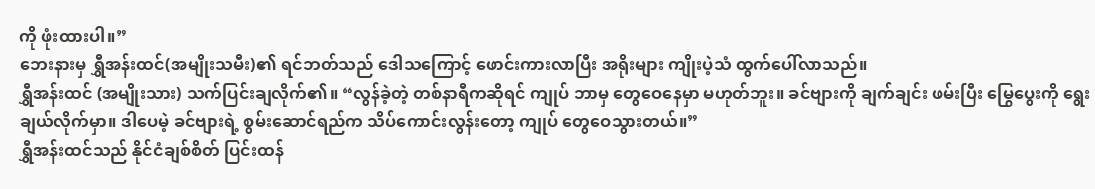ကို ဖုံးထားပါ။”
ဘေးနားမှ ရွှီအန်းထင်(အမျိုးသမီး)၏ ရင်ဘတ်သည် ဒေါသကြောင့် ဖောင်းကားလာပြီး အရိုးများ ကျိုးပဲ့သံ ထွက်ပေါ်လာသည်။
ရွှီအန်းထင် (အမျိုးသား) သက်ပြင်းချလိုက်၏။ “လွန်ခဲ့တဲ့ တစ်နာရီကဆိုရင် ကျုပ် ဘာမှ တွေဝေနေမှာ မဟုတ်ဘူး။ ခင်ဗျားကို ချက်ချင်း ဖမ်းပြီး မြွေပွေးကို ရွေးချယ်လိုက်မှာ။ ဒါပေမဲ့ ခင်ဗျားရဲ့ စွမ်းဆောင်ရည်က သိပ်ကောင်းလွန်းတော့ ကျုပ် တွေဝေသွားတယ်။”
ရွှီအန်းထင်သည် နိုင်ငံချစ်စိတ် ပြင်းထန်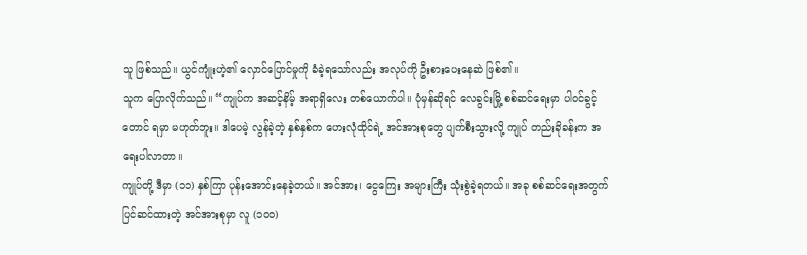သူ ဖြစ်သည်။ ယွင်ကျုံးဟဲ့၏ လှောင်ပြောင်မှုကို ခံခဲ့ရသော်လည်း အလုပ်ကို ဦးစားပေးနေဆဲ ဖြစ်၏။
သူက ပြောလိုက်သည်။ “ကျုပ်က အဆင့်နိမ့် အရာရှိလေး တစ်ယောက်ပါ။ ပုံမှန်ဆိုရင် လေခွင်းမြို့ စစ်ဆင်ရေးမှာ ပါဝင်ခွင့်တောင် ရမှာ မဟုတ်ဘူး။ ဒါပေမဲ့ လွန်ခဲ့တဲ့ နှစ်နှစ်က ဟေးလုံထိုင်ရဲ့ အင်အားစုတွေ ပျက်စီးသွားလို့ ကျုပ် တည်းခိုခန်းက အရေးပါလာတာ။
ကျုပ်တို့ ဒီမှာ (၁၁) နှစ်ကြာ ပုန်းအောင်းနေခဲ့တယ်။ အင်အား၊ ငွေကြေး အများကြီး သုံးစွဲခဲ့ရတယ်။ အခု စစ်ဆင်ရေးအတွက် ပြင်ဆင်ထားတဲ့ အင်အားစုမှာ လူ (၁၀၀)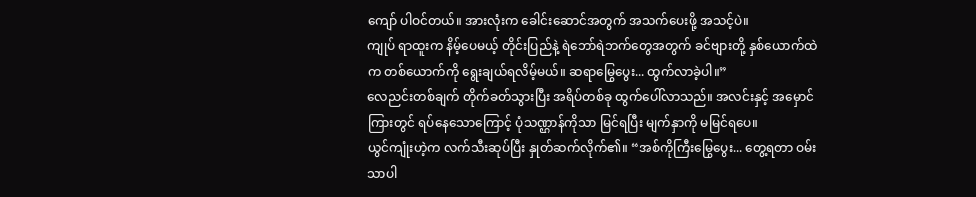ကျော် ပါဝင်တယ်။ အားလုံးက ခေါင်းဆောင်အတွက် အသက်ပေးဖို့ အသင့်ပဲ။
ကျုပ် ရာထူးက နိမ့်ပေမယ့် တိုင်းပြည်နဲ့ ရဲဘော်ရဲဘက်တွေအတွက် ခင်ဗျားတို့ နှစ်ယောက်ထဲက တစ်ယောက်ကို ရွေးချယ်ရလိမ့်မယ်။ ဆရာမြွေပွေး... ထွက်လာခဲ့ပါ။”
လေညင်းတစ်ချက် တိုက်ခတ်သွားပြီး အရိပ်တစ်ခု ထွက်ပေါ်လာသည်။ အလင်းနှင့် အမှောင်ကြားတွင် ရပ်နေသောကြောင့် ပုံသဏ္ဌာန်ကိုသာ မြင်ရပြီး မျက်နှာကို မမြင်ရပေ။
ယွင်ကျုံးဟဲ့က လက်သီးဆုပ်ပြီး နှုတ်ဆက်လိုက်၏။ “အစ်ကိုကြီးမြွေပွေး... တွေ့ရတာ ဝမ်းသာပါ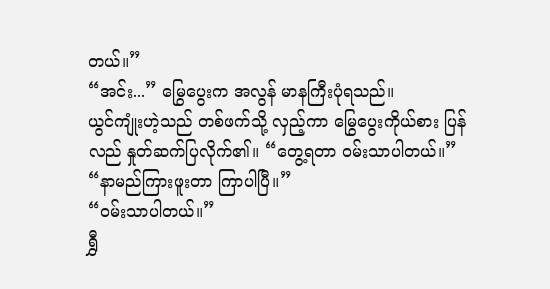တယ်။”
“အင်း...” မြွေပွေးက အလွန် မာနကြီးပုံရသည်။
ယွင်ကျုံးဟဲ့သည် တစ်ဖက်သို့ လှည့်ကာ မြွေပွေးကိုယ်စား ပြန်လည် နှုတ်ဆက်ပြလိုက်၏။ “တွေ့ရတာ ဝမ်းသာပါတယ်။”
“နာမည်ကြားဖူးတာ ကြာပါပြီ။”
“ဝမ်းသာပါတယ်။”
ရွှီ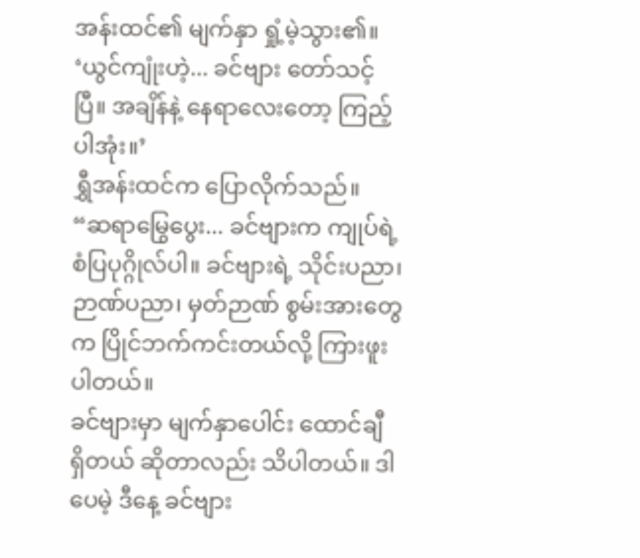အန်းထင်၏ မျက်နှာ ရှုံ့မဲ့သွား၏။ ‘ယွင်ကျုံးဟဲ့... ခင်ဗျား တော်သင့်ပြီ။ အချိန်နဲ့ နေရာလေးတော့ ကြည့်ပါအုံး။’
ရွှီအန်းထင်က ပြောလိုက်သည်။ “ဆရာမြွေပွေး... ခင်ဗျားက ကျုပ်ရဲ့ စံပြပုဂ္ဂိုလ်ပါ။ ခင်ဗျားရဲ့ သိုင်းပညာ၊ ဉာဏ်ပညာ၊ မှတ်ဉာဏ် စွမ်းအားတွေက ပြိုင်ဘက်ကင်းတယ်လို့ ကြားဖူးပါတယ်။
ခင်ဗျားမှာ မျက်နှာပေါင်း ထောင်ချီ ရှိတယ် ဆိုတာလည်း သိပါတယ်။ ဒါပေမဲ့ ဒီနေ့ ခင်ဗျား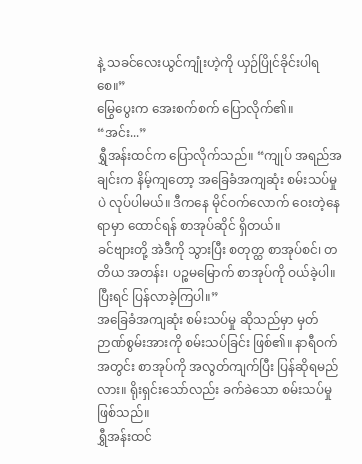နဲ့ သခင်လေးယွင်ကျုံးဟဲ့ကို ယှဉ်ပြိုင်ခိုင်းပါရစေ။”
မြွေပွေးက အေးစက်စက် ပြောလိုက်၏။ “အင်း...”
ရွှီအန်းထင်က ပြောလိုက်သည်။ “ကျုပ် အရည်အချင်းက နိမ့်ကျတော့ အခြေခံအကျဆုံး စမ်းသပ်မှုပဲ လုပ်ပါမယ်။ ဒီကနေ မိုင်ဝက်လောက် ဝေးတဲ့နေရာမှာ ထောင်ရန် စာအုပ်ဆိုင် ရှိတယ်။
ခင်ဗျားတို့ အဲဒီကို သွားပြီး စတုတ္ထ စာအုပ်စင်၊ တတိယ အတန်း၊ ပဉ္စမမြောက် စာအုပ်ကို ဝယ်ခဲ့ပါ။ ပြီးရင် ပြန်လာခဲ့ကြပါ။”
အခြေခံအကျဆုံး စမ်းသပ်မှု ဆိုသည်မှာ မှတ်ဉာဏ်စွမ်းအားကို စမ်းသပ်ခြင်း ဖြစ်၏။ နာရီဝက်အတွင်း စာအုပ်ကို အလွတ်ကျက်ပြီး ပြန်ဆိုရမည်လား။ ရိုးရှင်းသော်လည်း ခက်ခဲသော စမ်းသပ်မှု ဖြစ်သည်။
ရွှီအန်းထင်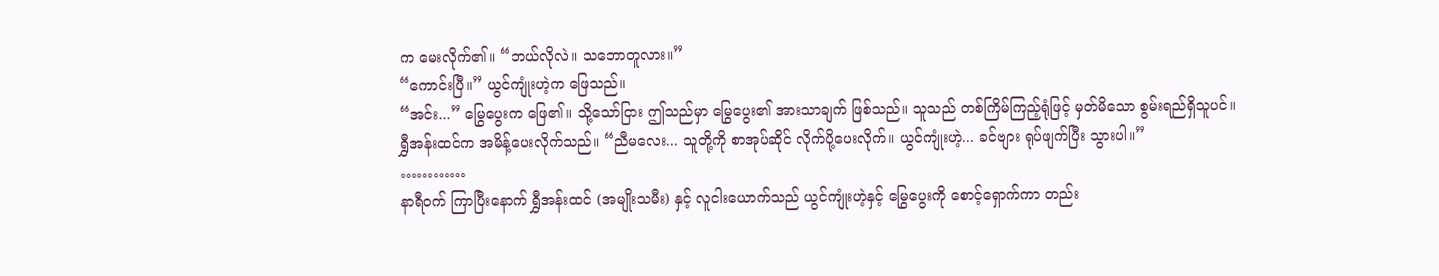က မေးလိုက်၏။ “ဘယ်လိုလဲ။ သဘောတူလား။”
“ကောင်းပြီ။” ယွင်ကျုံးဟဲ့က ဖြေသည်။
“အင်း...” မြွေပွေးက ဖြေ၏။ သို့သော်ငြား ဤသည်မှာ မြွေပွေး၏ အားသာချက် ဖြစ်သည်။ သူသည် တစ်ကြိမ်ကြည့်ရုံဖြင့် မှတ်မိသော စွမ်းရည်ရှိသူပင်။
ရွှီအန်းထင်က အမိန့်ပေးလိုက်သည်။ “ညီမလေး... သူတို့ကို စာအုပ်ဆိုင် လိုက်ပို့ပေးလိုက်။ ယွင်ကျုံးဟဲ့... ခင်ဗျား ရုပ်ဖျက်ပြီး သွားပါ။”
…………
နာရီဝက် ကြာပြီးနောက် ရွှီအန်းထင် (အမျိုးသမီး) နှင့် လူငါးယောက်သည် ယွင်ကျုံးဟဲ့နှင့် မြွေပွေးကို စောင့်ရှောက်ကာ တည်း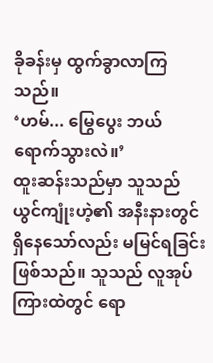ခိုခန်းမှ ထွက်ခွာလာကြသည်။
‘ဟမ်... မြွေပွေး ဘယ်ရောက်သွားလဲ။’
ထူးဆန်းသည်မှာ သူသည် ယွင်ကျုံးဟဲ့၏ အနီးနားတွင် ရှိနေသော်လည်း မမြင်ရခြင်း ဖြစ်သည်။ သူသည် လူအုပ်ကြားထဲတွင် ရော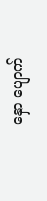နှော ပျောက်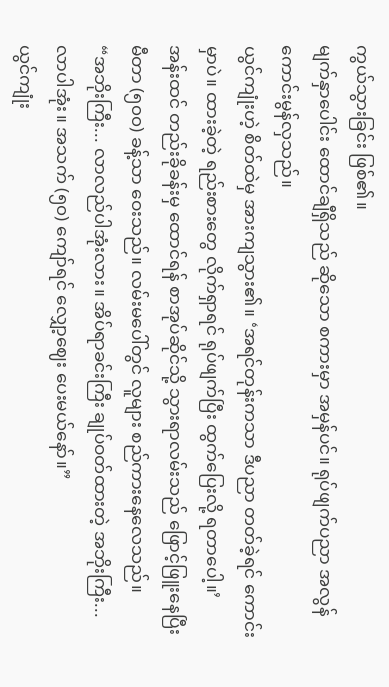ကွယ်သွားခြင်း ဖြစ်၏။
မျက်နှာပေါင်း ထောင်ချီရှိသည် ဆိုသော စကားမှာ အမှန်ပင်။ ရုပ်ဖျက်ပညာ အလွန် ကောင်းမွန်လှသည်။
ယွင်ကျုံးဟဲ့ စိတ်ထဲမှ အားကျသွား၏။ ‘အရင်တုန်းကသာ ဒီပညာ တတ်ခဲ့ရင် ကောင်းမှာပဲ။ ထားခဲ့တဲ့ ရည်းစားတွေ လိုက်ရှာရင် ရုပ်ဖျက်ပြီး ထွက်ပြေးလို့ ရတာပေါ့။’
အန်းထင် တည်းခိုခန်းမှ ထောင်ရန် စာအုပ်ဆိုင်သို့ သွားရာလမ်းသည် ဖြောင့်ဖြူးနေပြီး မီတာ (၅၀၀) ခန့်သာ ဝေးသည်။ လမ်းမပေါ်တွင် လူများ စည်ကားနေလေသည်။
“အဘိုးကြီး... လာလည်ပါအုံးလား။ အိပ်ရာခင်းကြီး ချုပ်ဝတ်ထားတဲ့ အဘိုးကြီး... လာပါအုံး။ အသက် (၅၀) ကျော်ရင် လျှော့ဈေး ပေးမယ်နော်။”
ယွင်ကျုံး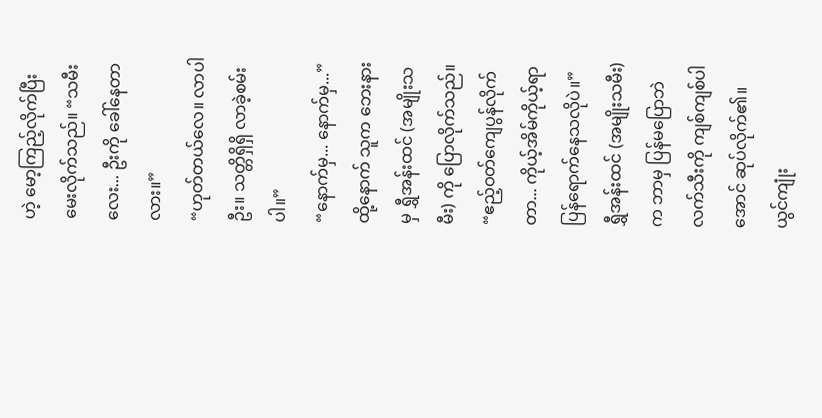ဟဲ့ မော့ကြည့်လိုက်ပြီး မေးလိုက်သည်။ “သမီးလေး... ဦးကို ခေါ်နေတာလား။”
“ဟုတ်တယ်လေ။ လာပါဦး။ သတ္တိရှိရှိ လာခဲ့စမ်းပါ။”
“နောက်မှ... နောက်မှ...”
ထို့နောက် သူက ဘေးနားမှ ရွှီအန်းထင် (အမျိုးသမီး) ကို ပြောလိုက်သည်။ “ဧည့်ဝတ်ကျေပွန်လိုက်တာ... ကိုယ့်အိမ်ကိုယ့်ရာ ပြန်ရောက်နေသလိုပဲ။”
ရွှီအန်းထင် (အမျိုးသမီး) က ဘာမှ ပြန်မပြောဘဲ လက်သီးကို ကျစ်ကျစ်ပါအောင် ဆုပ်လိုက်၏။
ယွင်ကျုံး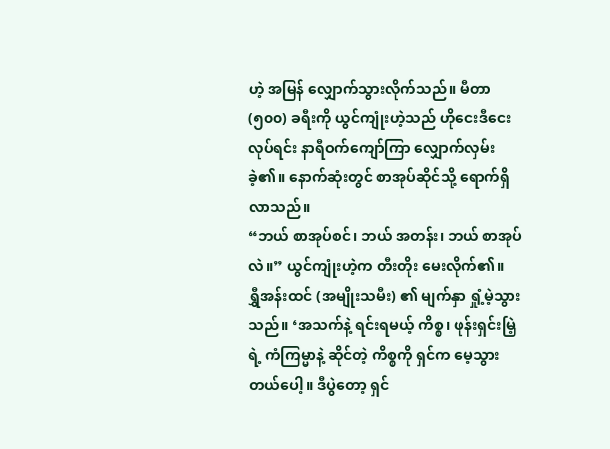ဟဲ့ အမြန် လျှောက်သွားလိုက်သည်။ မီတာ (၅၀၀) ခရီးကို ယွင်ကျုံးဟဲ့သည် ဟိုငေးဒီငေး လုပ်ရင်း နာရီဝက်ကျော်ကြာ လျှောက်လှမ်းခဲ့၏။ နောက်ဆုံးတွင် စာအုပ်ဆိုင်သို့ ရောက်ရှိလာသည်။
“ဘယ် စာအုပ်စင်၊ ဘယ် အတန်း၊ ဘယ် စာအုပ်လဲ။” ယွင်ကျုံးဟဲ့က တီးတိုး မေးလိုက်၏။
ရွှီအန်းထင် (အမျိုးသမီး) ၏ မျက်နှာ ရှုံ့မဲ့သွားသည်။ ‘အသက်နဲ့ ရင်းရမယ့် ကိစ္စ၊ ဖုန်းရှင်းမြဲ့ရဲ့ ကံကြမ္မာနဲ့ ဆိုင်တဲ့ ကိစ္စကို ရှင်က မေ့သွားတယ်ပေါ့။ ဒီပွဲတော့ ရှင်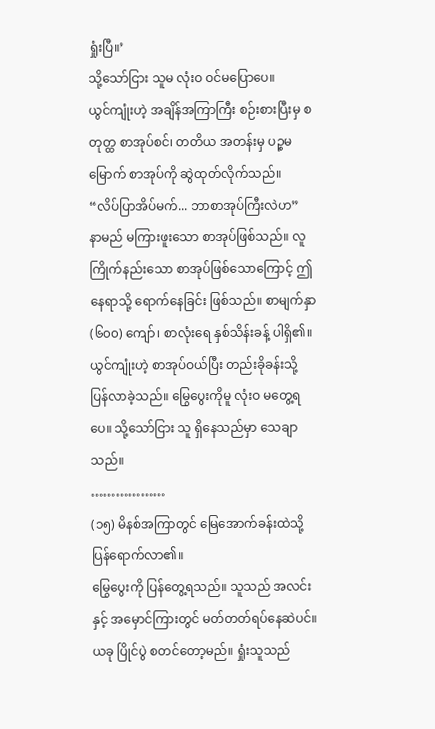ရှုံးပြီ။’
သို့သော်ငြား သူမ လုံးဝ ဝင်မပြောပေ။
ယွင်ကျုံးဟဲ့ အချိန်အကြာကြီး စဉ်းစားပြီးမှ စတုတ္ထ စာအုပ်စင်၊ တတိယ အတန်းမှ ပဉ္စမမြောက် စာအုပ်ကို ဆွဲထုတ်လိုက်သည်။
“လိပ်ပြာအိပ်မက်... ဘာစာအုပ်ကြီးလဲဟ”
နာမည် မကြားဖူးသော စာအုပ်ဖြစ်သည်။ လူကြိုက်နည်းသော စာအုပ်ဖြစ်သောကြောင့် ဤနေရာသို့ ရောက်နေခြင်း ဖြစ်သည်။ စာမျက်နှာ (၆၀၀) ကျော်၊ စာလုံးရေ နှစ်သိန်းခန့် ပါရှိ၏။
ယွင်ကျုံးဟဲ့ စာအုပ်ဝယ်ပြီး တည်းခိုခန်းသို့ ပြန်လာခဲ့သည်။ မြွေပွေးကိုမူ လုံးဝ မတွေ့ရပေ။ သို့သော်ငြား သူ ရှိနေသည်မှာ သေချာသည်။
………………
(၁၅) မိနစ်အကြာတွင် မြေအောက်ခန်းထဲသို့ ပြန်ရောက်လာ၏။
မြွေပွေးကို ပြန်တွေ့ရသည်။ သူသည် အလင်းနှင့် အမှောင်ကြားတွင် မတ်တတ်ရပ်နေဆဲပင်။ ယခု ပြိုင်ပွဲ စတင်တော့မည်။ ရှုံးသူသည်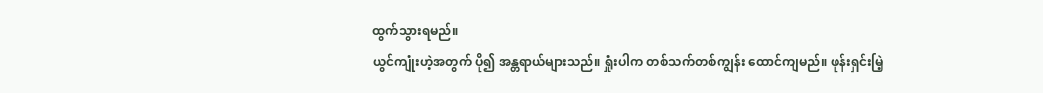ထွက်သွားရမည်။
ယွင်ကျုံးဟဲ့အတွက် ပို၍ အန္တရာယ်များသည်။ ရှုံးပါက တစ်သက်တစ်ကျွန်း ထောင်ကျမည်။ ဖုန်းရှင်းမြဲ့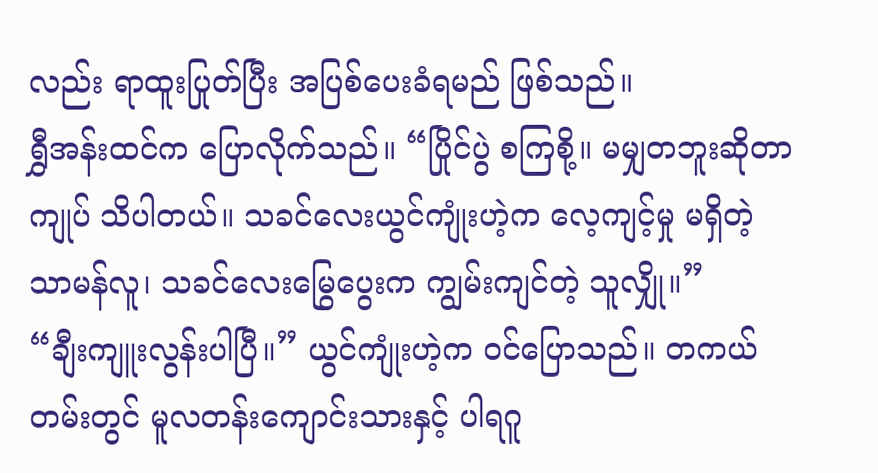လည်း ရာထူးပြုတ်ပြီး အပြစ်ပေးခံရမည် ဖြစ်သည်။
ရွှီအန်းထင်က ပြောလိုက်သည်။ “ပြိုင်ပွဲ စကြစို့။ မမျှတဘူးဆိုတာ ကျုပ် သိပါတယ်။ သခင်လေးယွင်ကျုံးဟဲ့က လေ့ကျင့်မှု မရှိတဲ့ သာမန်လူ၊ သခင်လေးမြွေပွေးက ကျွမ်းကျင်တဲ့ သူလျှို။”
“ချီးကျူးလွန်းပါပြီ။” ယွင်ကျုံးဟဲ့က ဝင်ပြောသည်။ တကယ်တမ်းတွင် မူလတန်းကျောင်းသားနှင့် ပါရဂူ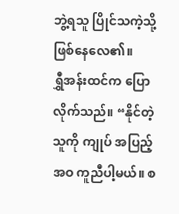ဘွဲ့ရသူ ပြိုင်သကဲ့သို့ ဖြစ်နေလေ၏။
ရွှီအန်းထင်က ပြောလိုက်သည်။ “နိုင်တဲ့သူကို ကျုပ် အပြည့်အဝ ကူညီပါ့မယ်။ စ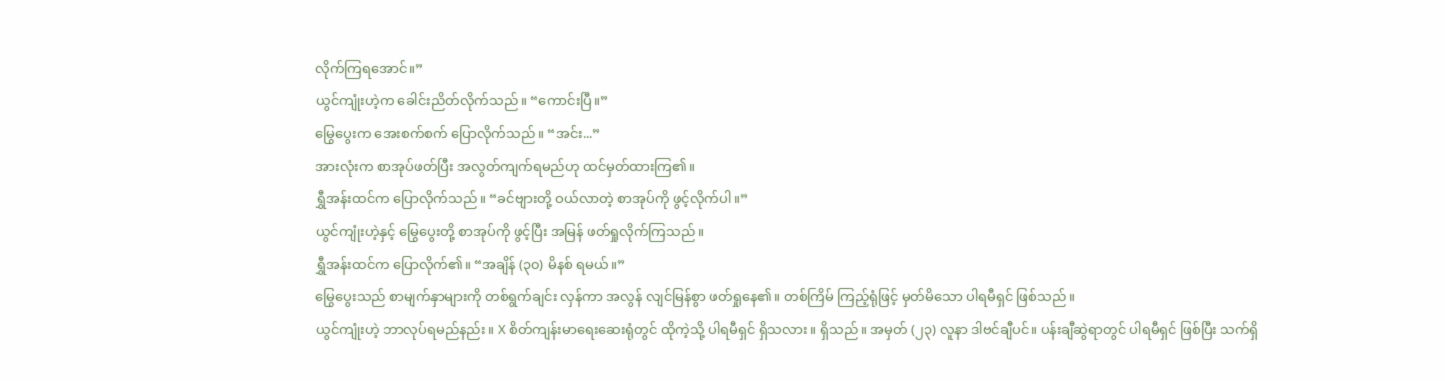လိုက်ကြရအောင်။”
ယွင်ကျုံးဟဲ့က ခေါင်းညိတ်လိုက်သည်။ “ကောင်းပြီ။”
မြွေပွေးက အေးစက်စက် ပြောလိုက်သည်။ “အင်း...”
အားလုံးက စာအုပ်ဖတ်ပြီး အလွတ်ကျက်ရမည်ဟု ထင်မှတ်ထားကြ၏။
ရွှီအန်းထင်က ပြောလိုက်သည်။ “ခင်ဗျားတို့ ဝယ်လာတဲ့ စာအုပ်ကို ဖွင့်လိုက်ပါ။”
ယွင်ကျုံးဟဲ့နှင့် မြွေပွေးတို့ စာအုပ်ကို ဖွင့်ပြီး အမြန် ဖတ်ရှုလိုက်ကြသည်။
ရွှီအန်းထင်က ပြောလိုက်၏။ “အချိန် (၃၀) မိနစ် ရမယ်။”
မြွေပွေးသည် စာမျက်နှာများကို တစ်ရွက်ချင်း လှန်ကာ အလွန် လျင်မြန်စွာ ဖတ်ရှုနေ၏။ တစ်ကြိမ် ကြည့်ရုံဖြင့် မှတ်မိသော ပါရမီရှင် ဖြစ်သည်။
ယွင်ကျုံးဟဲ့ ဘာလုပ်ရမည်နည်း။ X စိတ်ကျန်းမာရေးဆေးရုံတွင် ထိုကဲ့သို့ ပါရမီရှင် ရှိသလား။ ရှိသည်။ အမှတ် (၂၃) လူနာ ဒါဗင်ချီပင်။ ပန်းချီဆွဲရာတွင် ပါရမီရှင် ဖြစ်ပြီး သက်ရှိ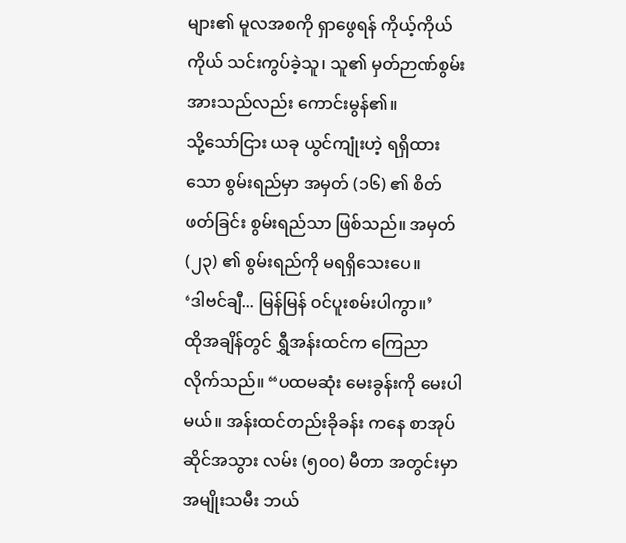များ၏ မူလအစကို ရှာဖွေရန် ကိုယ့်ကိုယ်ကိုယ် သင်းကွပ်ခဲ့သူ၊ သူ၏ မှတ်ဉာဏ်စွမ်းအားသည်လည်း ကောင်းမွန်၏။
သို့သော်ငြား ယခု ယွင်ကျုံးဟဲ့ ရရှိထားသော စွမ်းရည်မှာ အမှတ် (၁၆) ၏ စိတ်ဖတ်ခြင်း စွမ်းရည်သာ ဖြစ်သည်။ အမှတ် (၂၃) ၏ စွမ်းရည်ကို မရရှိသေးပေ။
‘ဒါဗင်ချီ... မြန်မြန် ဝင်ပူးစမ်းပါကွာ။’
ထိုအချိန်တွင် ရွှီအန်းထင်က ကြေညာလိုက်သည်။ “ပထမဆုံး မေးခွန်းကို မေးပါမယ်။ အန်းထင်တည်းခိုခန်း ကနေ စာအုပ်ဆိုင်အသွား လမ်း (၅၀၀) မီတာ အတွင်းမှာ အမျိုးသမီး ဘယ်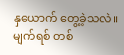နှယောက် တွေ့ခဲ့သလဲ။ မျက်ရစ် တစ်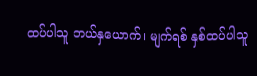ထပ်ပါသူ ဘယ်နှယောက်၊ မျက်ရစ် နှစ်ထပ်ပါသူ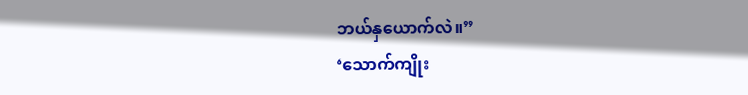ဘယ်နှယောက်လဲ။”
‘သောက်ကျိုး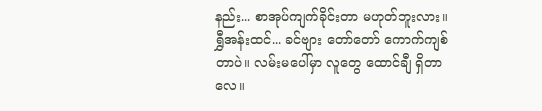နည်း... စာအုပ်ကျက်ခိုင်းတာ မဟုတ်ဘူးလား။ ရွှီအန်းထင်... ခင်ဗျား တော်တော် ကောက်ကျစ်တာပဲ။ လမ်းမပေါ်မှာ လူတွေ ထောင်ချီ ရှိတာလေ။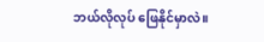ဘယ်လိုလုပ် ဖြေနိုင်မှာလဲ။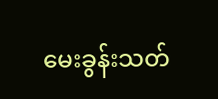မေးခွန်းသတ်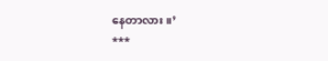နေတာလား။’
***